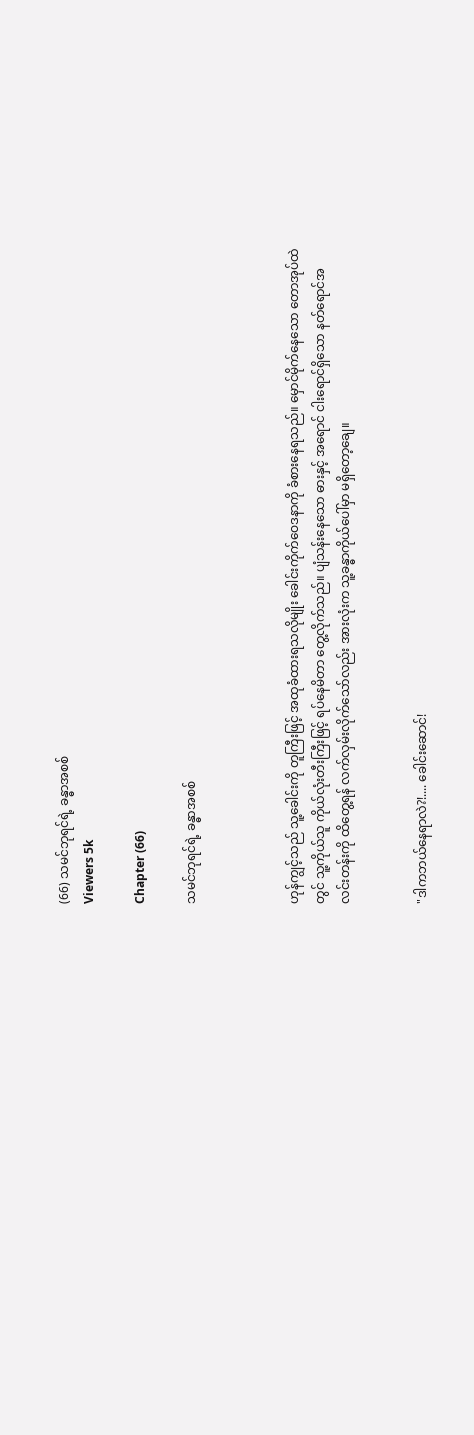(66) သမင်ဘုရင်ရဲ့ ခန္ဓာအစစ်
Viewers 5k

Chapter (66)

သမင်ဘုရင်ရဲ့ ခန္ဓာအစစ်



ဟုန်ကျွင့်သည် သူ့ခေါင်းကို တူကြီးဖြင့် အထုခံထားရသလိုမျိုး ခေါင်းကိုက်ဝေဒနာကို ခံစားနေရသည်။ မှောင်မိုက်နေသော တောအုပ်ထဲတွင် သူ့ကိုယ်သူ ကိုယ်လုံးတီးကြီးဖြင့် ရပ်နေမိတာ တွေ့လိုက်သည်။ ပျံသန်းနေသော ဓားနှင့် အရောင် ငါးရောင်ရှိသော နတ်ရောင်အလင်းတန်းကို ထိတွေ့ရန် လက်လှမ်းလိုက်သော်လည်း အားလုံးက သူ့ခန္ဓာကိုယ်ပေါ်မှာ မရှိတော့ချေ။


"ဒါကဘယ်နေရာလဲ?!.... ခေါင်းဆောင်!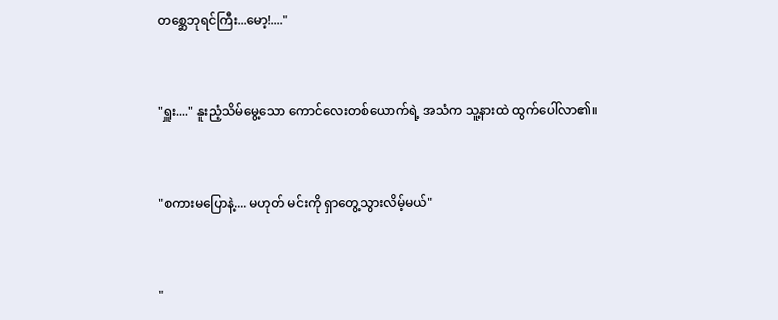တစ္ဆေဘုရင်ကြီး...မော့!...."


"ရှူး...." နူးညံ့သိမ်မွေ့သော ကောင်လေးတစ်ယောက်ရဲ့ အသံက သူ့နားထဲ ထွက်ပေါ်လာ၏။


"စကားမပြောနဲ့.... မဟုတ် မင်းကို ရှာတွေ့သွားလိမ့်မယ်"


"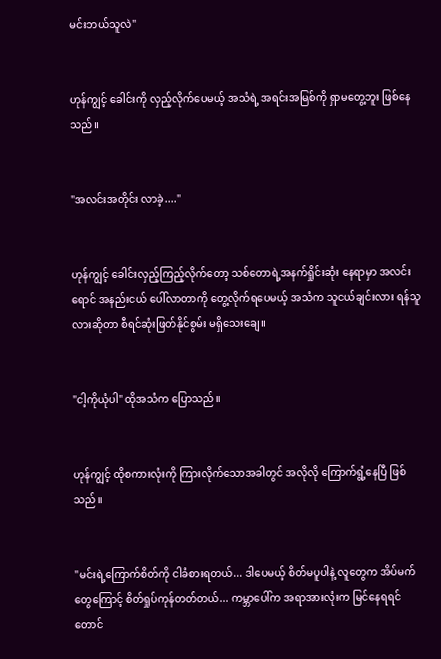မင်းဘယ်သူလဲ"


ဟုန်ကျွင့် ခေါင်းကို လှည့်လိုက်ပေမယ့် အသံရဲ့ အရင်းအမြစ်ကို ရှာမတွေ့ဘူး ဖြစ်နေသည်။


"အလင်းအတိုင်း လာခဲ့...."


ဟုန်ကျွင့် ခေါင်းလှည့်ကြည့်လိုက်တော့ သစ်တောရဲ့အနက်ရှိုင်းဆုံး နေရာမှာ အလင်းရောင် အနည်းငယ် ပေါ်လာတာကို တွေ့လိုက်ရပေမယ့် အသံက သူငယ်ချင်းလား ရန်သူလားဆိုတာ စီရင်ဆုံးဖြတ်နိုင်စွမ်း မရှိသေးချေ။


"ငါ့ကိုယုံပါ" ထိုအသံက ပြောသည်။


ဟုန်ကျွင့် ထိုစကားလုံးကို ကြားလိုက်သောအခါတွင် အလိုလို ကြောက်ရွံ့နေပြီ ဖြစ်သည်။


"မင်းရဲ့ကြောက်စိတ်ကို ငါခံစားရတယ်... ဒါပေမယ့် စိတ်မပူပါနဲ့ လူတွေက အိပ်မက်တွေကြောင့် စိတ်ရှုပ်ကုန်တတ်တယ်... ကမ္ဘာပေါ်က အရာအားလုံးက မြင်နေရရင်တောင်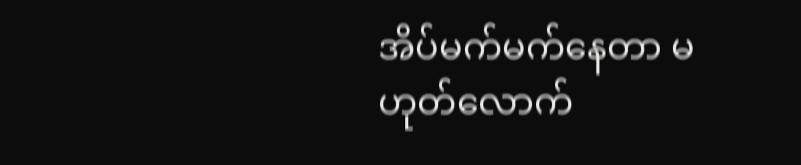အိပ်မက်မက်နေတာ မဟုတ်လောက်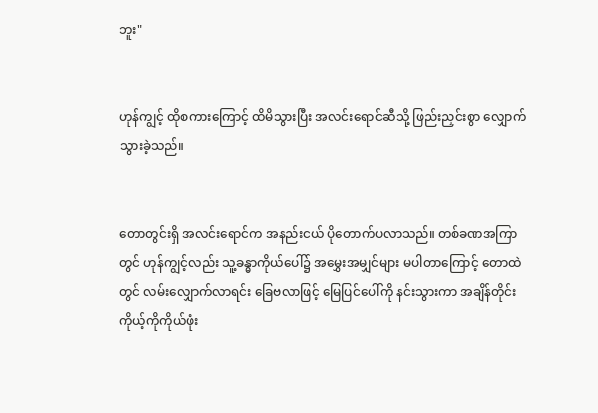ဘူး"


ဟုန်ကျွင့် ထိုစကားကြောင့် ထိမိသွားပြီး အလင်းရောင်ဆီသို့ ဖြည်းညှင်းစွာ လျှောက်သွားခဲ့သည်။


တောတွင်းရှိ အလင်းရောင်က အနည်းငယ် ပိုတောက်ပလာသည်။ တစ်ခဏအကြာတွင် ဟုန်ကျွင့်လည်း သူ့ခန္ဓာကိုယ်ပေါ်၌ အမွှေးအမျှင်များ မပါတာကြောင့် တောထဲတွင် လမ်းလျှောက်လာရင်း ခြေဗလာဖြင့် မြေပြင်ပေါ်ကို နင်းသွားကာ အချိန်တိုင်း ကိုယ့်ကိုကိုယ်ဖုံး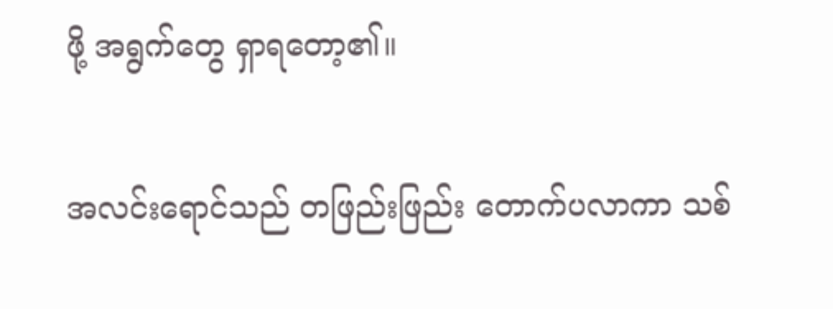ဖို့ အရွက်တွေ ရှာရတော့၏။


အလင်းရောင်သည် တဖြည်းဖြည်း တောက်ပလာကာ သစ်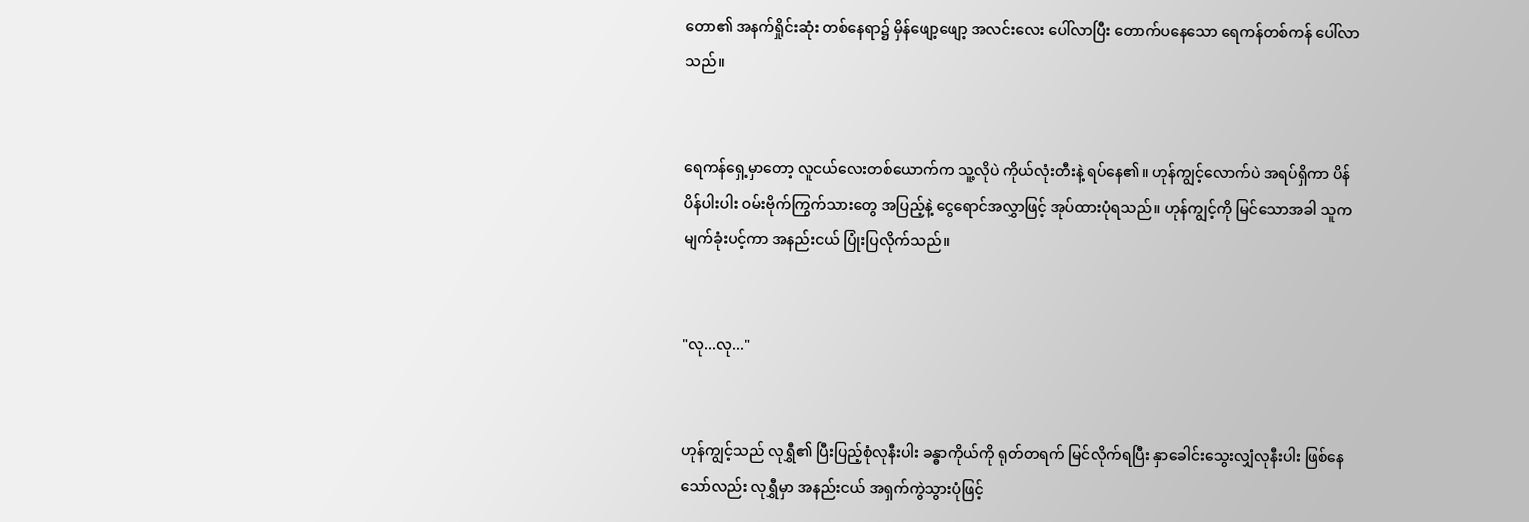တော၏ အနက်ရှိုင်းဆုံး တစ်နေရာ၌ မှိန်ဖျော့ဖျော့ အလင်းလေး ပေါ်လာပြီး တောက်ပနေသော ရေကန်တစ်ကန် ပေါ်လာသည်။


ရေကန်ရှေ့မှာတော့ လူငယ်လေးတစ်ယောက်က သူ့လိုပဲ ကိုယ်လုံးတီးနဲ့ ရပ်နေ၏။ ဟုန်ကျွင့်လောက်ပဲ အရပ်ရှိကာ ပိန်ပိန်ပါးပါး ဝမ်းဗိုက်ကြွက်သားတွေ အပြည့်နဲ့ ငွေရောင်အလွှာဖြင့် အုပ်ထားပုံရသည်။ ဟုန်ကျွင့်ကို မြင်သောအခါ သူက မျက်ခုံးပင့်ကာ အနည်းငယ် ပြုံးပြလိုက်သည်။


"လု...လု..."


ဟုန်ကျွင့်သည် လုရွှီ၏ ပြီးပြည့်စုံလုနီးပါး ခန္ဓာကိုယ်ကို ရုတ်တရက် မြင်လိုက်ရပြီး နှာခေါင်းသွေးလျှံလုနီးပါး ဖြစ်နေသော်လည်း လုရွှီမှာ အနည်းငယ် အရှက်ကွဲသွားပုံဖြင့်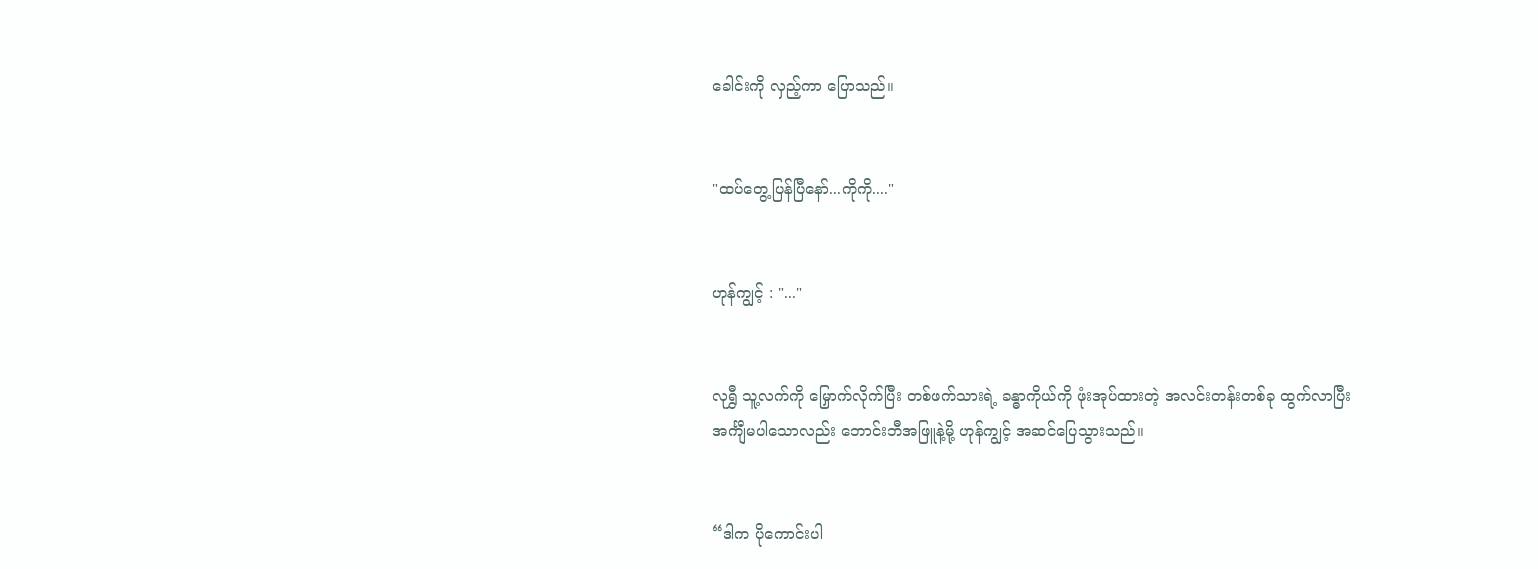ခေါင်းကို လှည့်ကာ ပြောသည်။


"ထပ်တွေ့ပြန်ပြီနော်...ကိုကို...."


ဟုန်ကျွင့် : "..."


လုရွှီ သူ့လက်ကို မြှောက်လိုက်ပြီး တစ်ဖက်သားရဲ့ ခန္ဓာကိုယ်ကို ဖုံးအုပ်ထားတဲ့ အလင်းတန်းတစ်ခု ထွက်လာပြီး အင်္ကျီမပါသောလည်း ဘောင်းဘီအဖြူနဲ့မို့ ဟုန်ကျွင့် အဆင်ပြေသွားသည်။


“ဒါက ပိုကောင်းပါ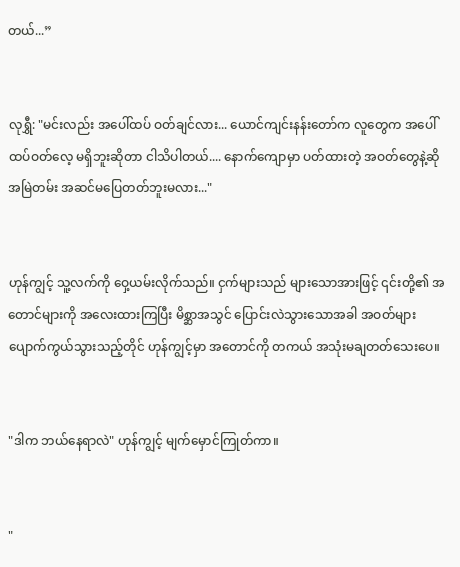တယ်...”


လုရွှီ: "မင်းလည်း အပေါ်ထပ် ဝတ်ချင်လား... ယောင်ကျင်းနန်းတော်က လူတွေက အပေါ်ထပ်ဝတ်လေ့ မရှိဘူးဆိုတာ ငါသိပါတယ်.... နောက်ကျောမှာ ပတ်ထားတဲ့ အဝတ်တွေနဲ့ဆို အမြဲတမ်း အဆင်မပြေတတ်ဘူးမလား..."


ဟုန်ကျွင့် သူ့လက်ကို ဝှေ့ယမ်းလိုက်သည်။ ငှက်များသည် များသောအားဖြင့် ၎င်းတို့၏ အတောင်များကို အလေးထားကြပြီး မိစ္ဆာအသွင် ပြောင်းလဲသွားသောအခါ အဝတ်များ ပျောက်ကွယ်သွားသည့်တိုင် ဟုန်ကျွင့်မှာ အတောင်ကို တကယ် အသုံးမချတတ်သေးပေ။


"ဒါက ဘယ်နေရာလဲ" ဟုန်ကျွင့် မျက်မှောင်ကြုတ်ကာ။


"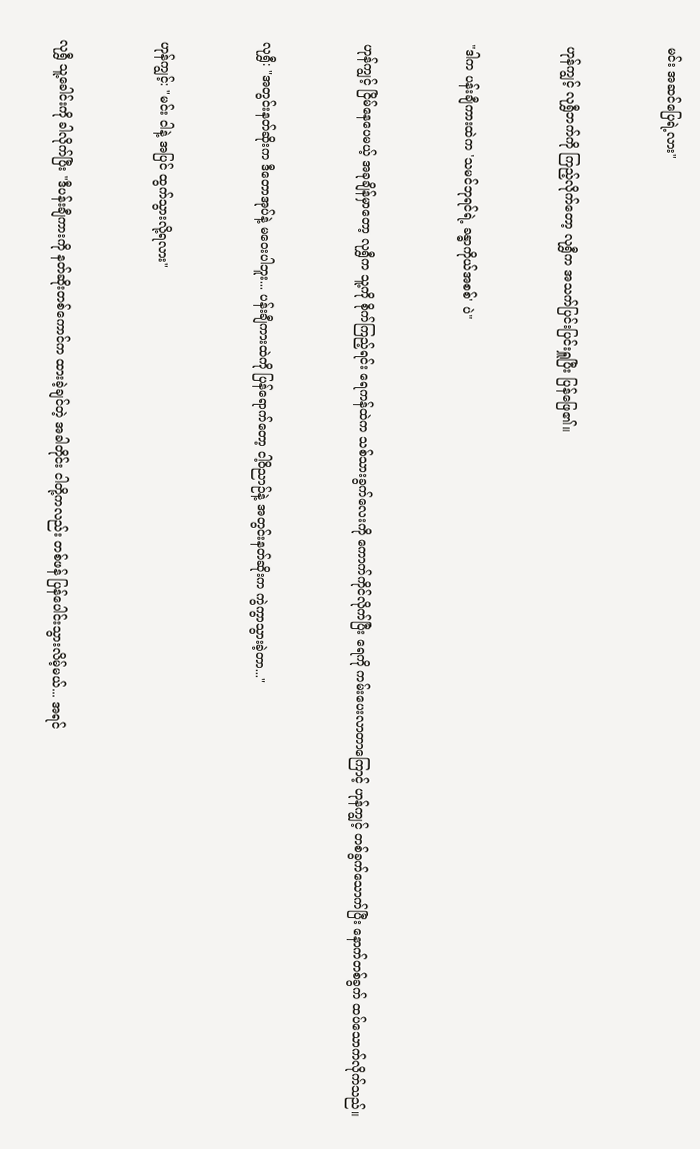မင်း အဆင်ပြေရဲ့လား"


ဟုန်ကျွင့် လုရွှီဘက်ကို ကြည့်လိုက်တော့ လုရွှီက အသက်ပြင်းပြင်းရှူပြီး ပြန်ဖြေ၏။


"ဒါက ပန်းချီကားထဲက 'သမင်ဘုရင်ရဲ့ ခန္ဓာကိုယ်အစစ်' ပဲ"


ဟုန်ကျွင့် ငြိမ်နေပေမယ့် အခုချိန်မှာတော့ လုရွှီက သူ့ကို စိုက်ကြည့်ရင်း ရေကန်ထဲက သစ်သားခွက်လေးကို ကောက်ကိုင်လိုက်ပြီး ရေကို ကမ်းပေးလာတာကြောင့် ဟုန်ကျွင့် တစ်ခွက်သောက်ပြီး နောက်တစ်ခွက် ထပ်သောက်လိုက်သည်။


လုရွှီ: "အတွင်းနတ်ဆိုးက ဒီတောအုပ်နဲ့ မဝေးပါဘူး... ပန်းချီကားထဲကို ပြန်ရောက်တော့ ငါ့ဝိညာဉ်နဲ့ အတွင်းနတ်ဆိုးက ကွဲကွာသွားခဲ့တာ..."


ဟုန်ကျွင့်: "မင်း ငါနဲ့ အပြင် ထွက်သွားလို့ရလား"


လုရွှီ သူ့ခေါင်းကို ခါလိုက်ပြီး "ဒီပန်းချီကားကို နတ်ဆိုးတစ်ကောင်က ထားခဲ့ချင်တဲ့ အခါတိုင်း ငါတို့ကလည်း တစ်ဖန် ပြန်ပေါင်းသွားလိမ့်မယ်... အရင်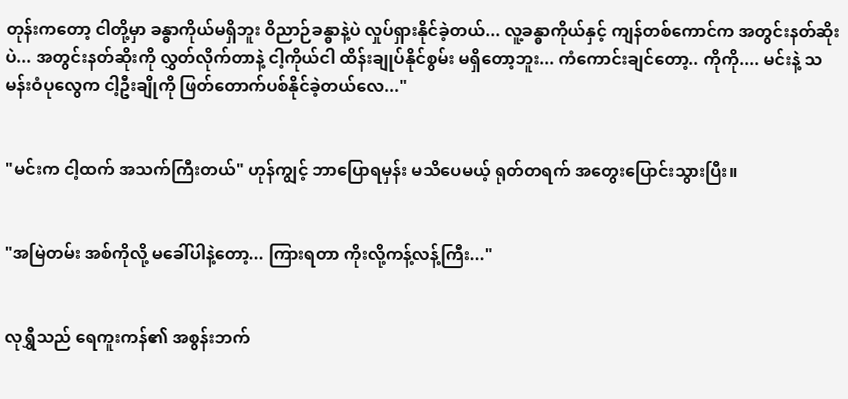တုန်းကတော့ ငါတို့မှာ ခန္ဓာကိုယ်မရှိဘူး ဝိညာဉ်ခန္ဓာနဲ့ပဲ လှုပ်ရှားနိုင်ခဲ့တယ်... လူ့ခန္ဓာကိုယ်နှင့် ကျန်တစ်ကောင်က အတွင်းနတ်ဆိုးပဲ... အတွင်းနတ်ဆိုးကို လွှတ်လိုက်တာနဲ့ ငါ့ကိုယ်ငါ ထိန်းချုပ်နိုင်စွမ်း မရှိတော့ဘူး... ကံကောင်းချင်တော့.. ကိုကို.... မင်းနဲ့ သမန်းဝံပုလွေက ငါ့ဦးချိုကို ဖြတ်တောက်ပစ်နိုင်ခဲ့တယ်လေ..."


"မင်းက ငါ့ထက် အသက်ကြီးတယ်" ဟုန်ကျွင့် ဘာပြောရမှန်း မသိပေမယ့် ရုတ်တရက် အတွေးပြောင်းသွားပြီး။


"အမြဲတမ်း အစ်ကိုလို့ မခေါ်ပါနဲ့တော့... ကြားရတာ ကိုးလို့ကန့်လန့်ကြီး..."


လုရွှီသည် ရေကူးကန်၏ အစွန်းဘက်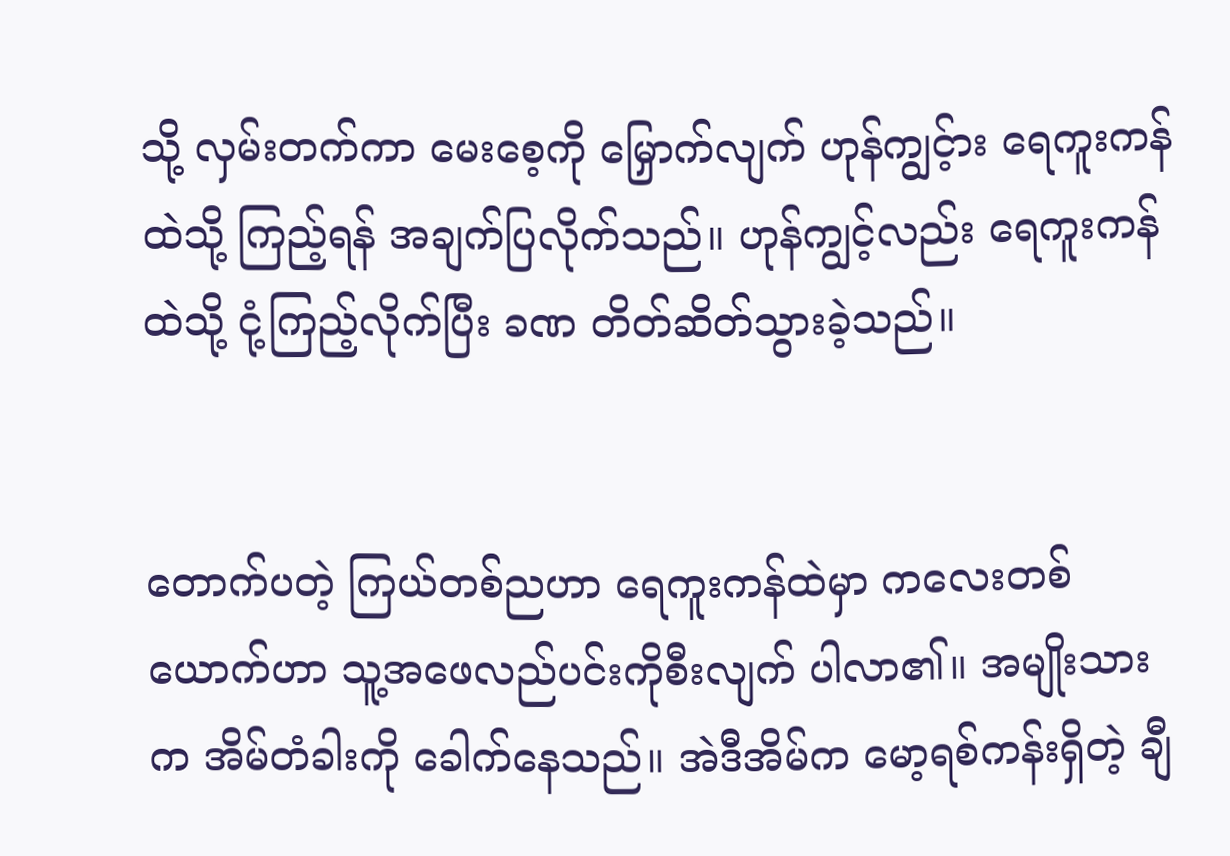သို့ လှမ်းတက်ကာ မေးစေ့ကို မြှောက်လျက် ဟုန်ကျွင့်ား ရေကူးကန်ထဲသို့ ကြည့်ရန် အချက်ပြလိုက်သည်။ ဟုန်ကျွင့်လည်း ရေကူးကန်ထဲသို့ ငုံ့ကြည့်လိုက်ပြီး ခဏ တိတ်ဆိတ်သွားခဲ့သည်။


တောက်ပတဲ့ ကြယ်တစ်ညဟာ ရေကူးကန်ထဲမှာ ကလေးတစ်ယောက်ဟာ သူ့အဖေလည်ပင်းကိုစီးလျက် ပါလာ၏။ အမျိုးသားက အိမ်တံခါးကို ခေါက်နေသည်။ အဲဒီအိမ်က မော့ရစ်ကန်းရှိတဲ့ ချီ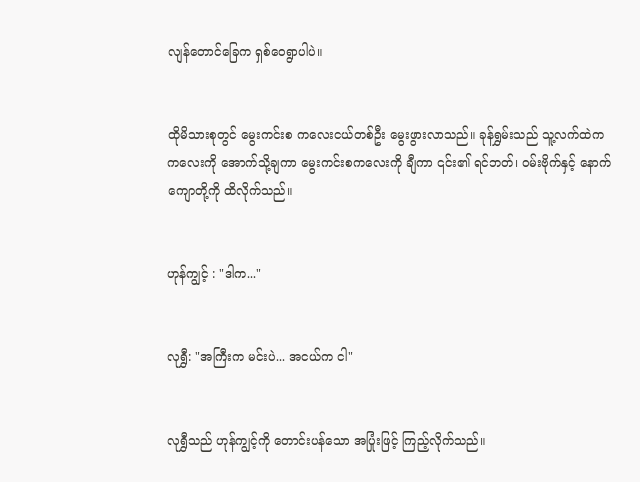လျန်တောင်ခြေက ရှစ်ဝေရွာပါပဲ။


ထိုမိသားစုတွင် မွေးကင်းစ ကလေးငယ်တစ်ဦး မွေးဖွားလာသည်။ ခုန်ရွှမ်းသည် သူ့လက်ထဲက ကလေးကို အောက်သို့ချကာ မွေးကင်းစကလေးကို ချီကာ ၎င်း၏ ရင်ဘတ်၊ ဝမ်းဗိုက်နှင့် နောက်ကျောတို့ကို ထိလိုက်သည်။


ဟုန်ကျွင့် : "ဒါက..."


လုရွှီ: "အကြီးက မင်းပဲ... အငယ်က ငါ"


လုရွှီသည် ဟုန်ကျွင့်ကို တောင်းပန်သော အပြုံးဖြင့် ကြည့်လိုက်သည်။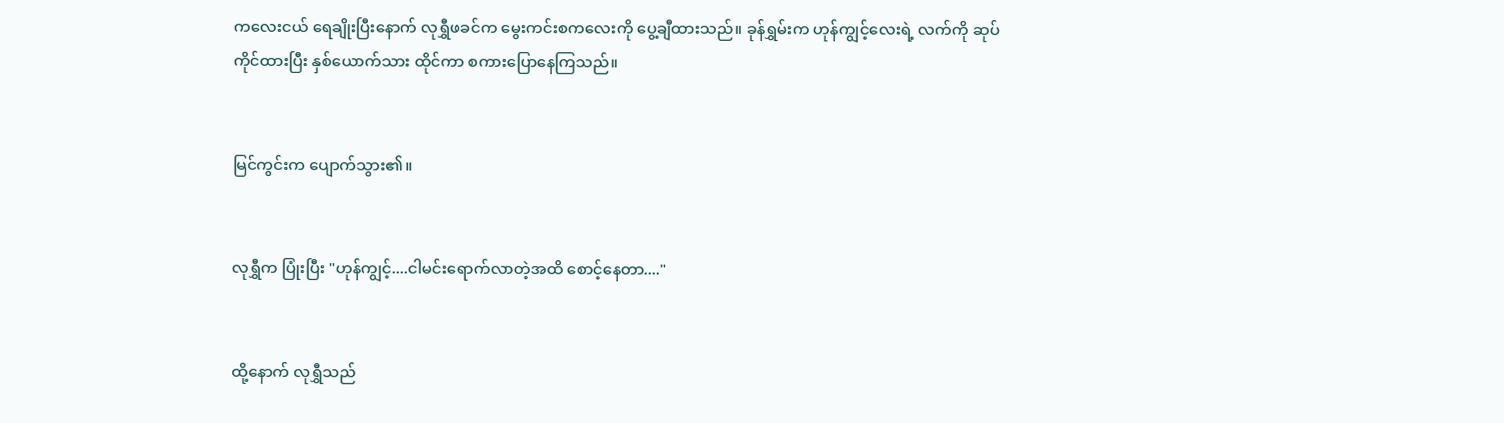ကလေးငယ် ရေချိုးပြီးနောက် လုရွှီဖခင်က မွေးကင်းစကလေးကို ပွေ့ချီထားသည်။ ခုန်ရွှမ်းက ဟုန်ကျွင့်လေးရဲ့ လက်ကို ဆုပ်ကိုင်ထားပြီး နှစ်ယောက်သား ထိုင်ကာ စကားပြောနေကြသည်။


မြင်ကွင်းက ပျောက်သွား၏။


လုရွှီက ပြုံးပြီး "ဟုန်ကျွင့်....ငါမင်းရောက်လာတဲ့အထိ စောင့်နေတာ...."


ထို့နောက် လုရွှီသည်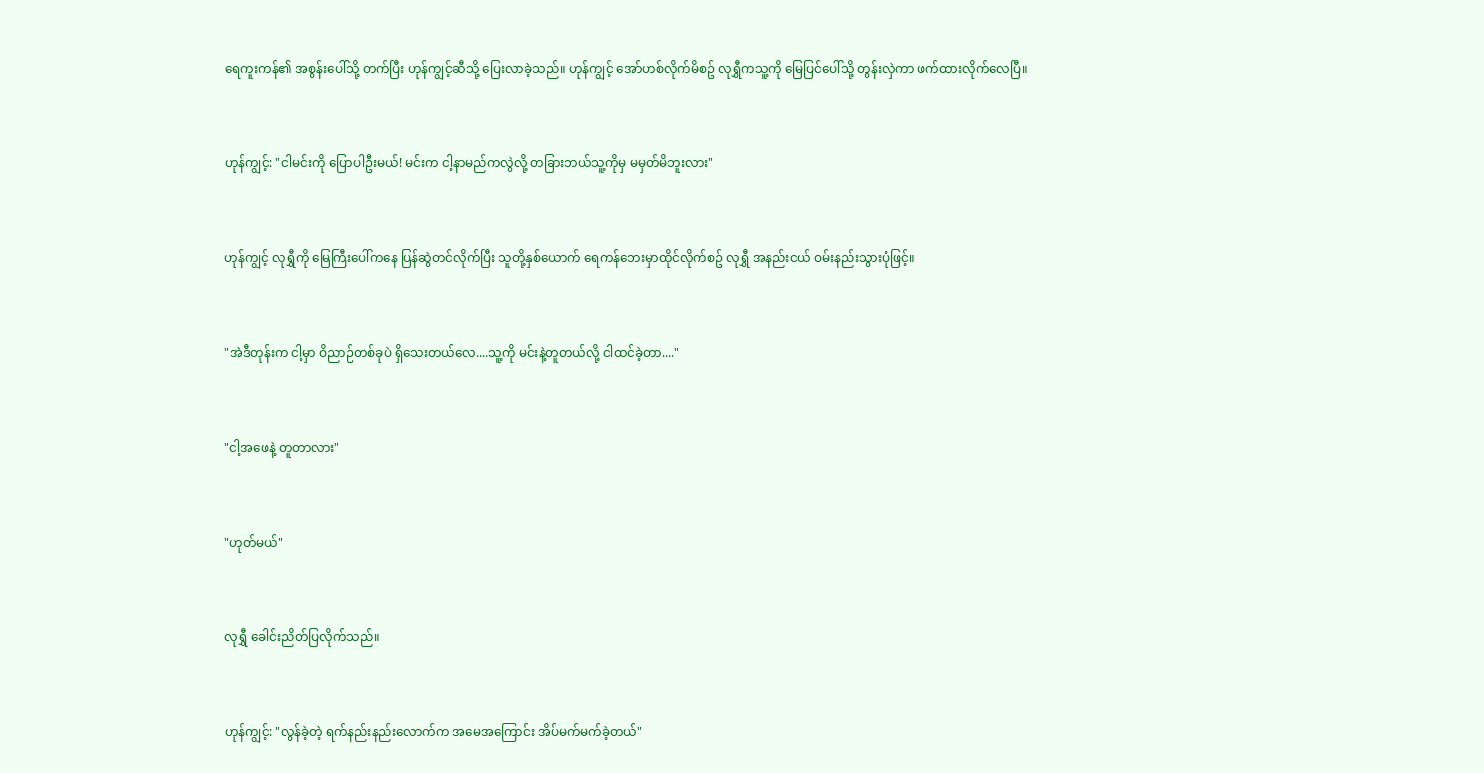ရေကူးကန်၏ အစွန်းပေါ်သို့ တက်ပြီး ဟုန်ကျွင့်ဆီသို့ ပြေးလာခဲ့သည်။ ဟုန်ကျွင့် အော်ဟစ်လိုက်မိစဥ် လုရွှီကသူ့ကို မြေပြင်ပေါ်သို့ တွန်းလှဲကာ ဖက်ထားလိုက်လေပြီ။


ဟုန်ကျွင့်: "ငါမင်းကို ပြောပါဦးမယ်! မင်းက ငါ့နာမည်ကလွဲလို့ တခြားဘယ်သူ့ကိုမှ မမှတ်မိဘူးလား"


ဟုန်ကျွင့် လုရွှီကို မြေကြီးပေါ်ကနေ ပြန်ဆွဲတင်လိုက်ပြီး သူတို့နှစ်ယောက် ရေကန်ဘေးမှာထိုင်လိုက်စဥ် လုရွှီ အနည်းငယ် ဝမ်းနည်းသွားပုံဖြင့်။


"အဲဒီတုန်းက ငါ့မှာ ဝိညာဉ်တစ်ခုပဲ ရှိသေးတယ်လေ....သူ့ကို မင်းနဲ့တူတယ်လို့ ငါထင်ခဲ့တာ...."


"ငါ့အဖေနဲ့ တူတာလား"


"ဟုတ်မယ်"


လုရွှီ ခေါင်းညိတ်ပြလိုက်သည်။


ဟုန်ကျွင့်: "လွန်ခဲ့တဲ့ ရက်နည်းနည်းလောက်က အမေအကြောင်း အိပ်မက်မက်ခဲ့တယ်"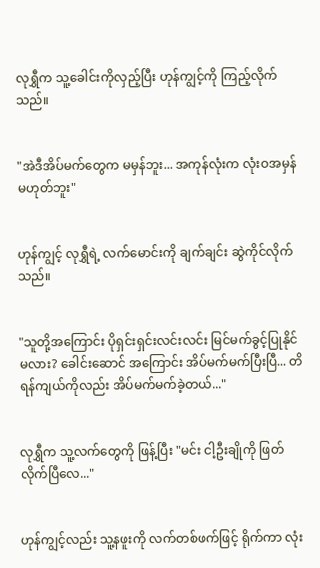လုရွှီက သူ့ခေါင်းကိုလှည့်ပြီး ဟုန်ကျွင့်ကို ကြည့်လိုက်သည်။


"အဲဒီအိပ်မက်တွေက မမှန်ဘူး... အကုန်လုံးက လုံးဝအမှန် မဟုတ်ဘူး"


ဟုန်ကျွင့် လုရွှီရဲ့ လက်မောင်းကို ချက်ချင်း ဆွဲကိုင်လိုက်သည်။


"သူတို့အကြောင်း ပိုရှင်းရှင်းလင်းလင်း မြင်မက်ခွင့်ပြုနိုင်မလား? ခေါင်းဆောင် အကြောင်း အိပ်မက်မက်ပြီးပြီ... တိရန်ကျယ်ကိုလည်း အိပ်မက်မက်ခဲ့တယ်..."


လုရွှီက သူ့လက်တွေကို ဖြန့်ပြီး "မင်း ငါ့ဦးချိုကို ဖြတ်လိုက်ပြီလေ..."


ဟုန်ကျွင့်လည်း သူ့နဖူးကို လက်တစ်ဖက်ဖြင့် ရိုက်ကာ လုံး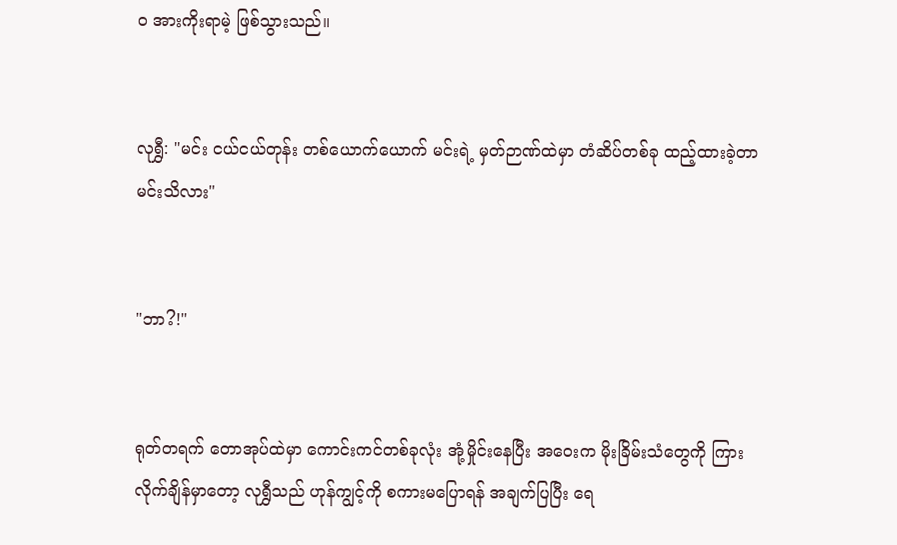ဝ အားကိုးရာမဲ့ ဖြစ်သွားသည်။


လုရွှီ: "မင်း ငယ်ငယ်တုန်း တစ်ယောက်ယောက် မင်းရဲ့ မှတ်ဉာဏ်ထဲမှာ တံဆိပ်တစ်ခု ထည့်ထားခဲ့တာ မင်းသိလား"


"ဘာ?!"


ရုတ်တရက် တောအုပ်ထဲမှာ ကောင်းကင်တစ်ခုလုံး အုံ့မှိုင်းနေပြီး အဝေးက မိုးခြိမ်းသံတွေကို ကြားလိုက်ချိန်မှာတော့ လုရွှီသည် ဟုန်ကျွင့်ကို စကားမပြောရန် အချက်ပြပြီး ရေ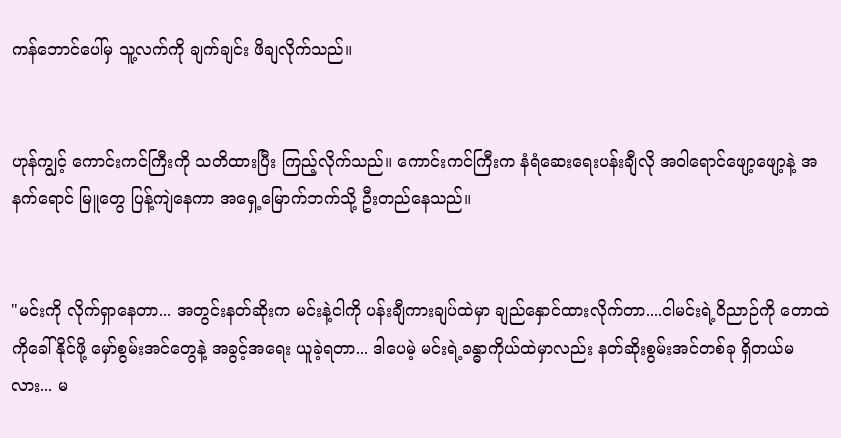ကန်ဘောင်ပေါ်မှ သူ့လက်ကို ချက်ချင်း ဖိချလိုက်သည်။


ဟုန်ကျွင့် ကောင်းကင်ကြီးကို သတိထားပြီး ကြည့်လိုက်သည်။ ကောင်းကင်ကြီးက နံရံဆေးရေးပန်းချီလို အဝါရောင်ဖျော့ဖျော့နဲ့ အနက်ရောင် မြူတွေ ပြန့်ကျဲနေကာ အရှေ့မြောက်ဘက်သို့ ဦးတည်နေသည်။


"မင်းကို လိုက်ရှာနေတာ... အတွင်းနတ်ဆိုးက မင်းနဲ့ငါကို ပန်းချီကားချပ်ထဲမှာ ချည်နှောင်ထားလိုက်တာ....ငါမင်းရဲ့ဝိညာဉ်ကို တောထဲကိုခေါ်နိုင်ဖို့ မှော်စွမ်းအင်တွေနဲ့ အခွင့်အရေး ယူခဲ့ရတာ... ဒါပေမဲ့ မင်းရဲ့ခန္ဓာကိုယ်ထဲမှာလည်း နတ်ဆိုးစွမ်းအင်တစ်ခု ရှိတယ်မလား... မ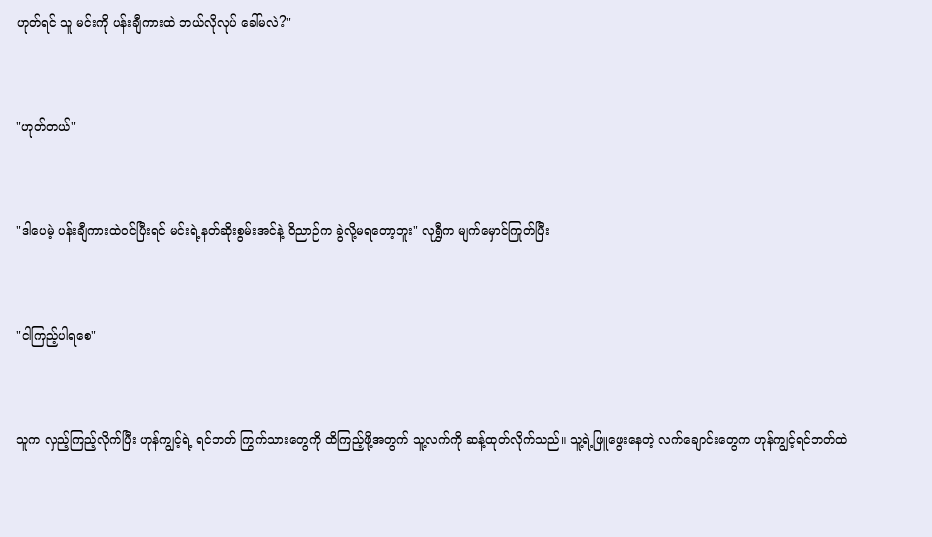ဟုတ်ရင် သူ မင်းကို ပန်းချီကားထဲ ဘယ်လိုလုပ် ခေါ်မလဲ?"


"ဟုတ်တယ်"


"ဒါပေမဲ့ ပန်းချီကားထဲဝင်ပြီးရင် မင်းရဲ့နတ်ဆိုးစွမ်းအင်နဲ့ ဝိညာဉ်က ခွဲလို့မရတော့ဘူး" လုရွှီက မျက်မှောင်ကြုတ်ပြီး


"ငါကြည့်ပါရစေ"


သူက လှည့်ကြည့်လိုက်ပြီး ဟုန်ကျွင့်ရဲ့ ရင်ဘတ် ကြွက်သားတွေကို ထိကြည့်ဖို့အတွက် သူ့လက်ကို ဆန့်ထုတ်လိုက်သည်။ သူ့ရဲ့ဖြူဖွေးနေတဲ့ လက်ချောင်းတွေက ဟုန်ကျွင့်ရင်ဘတ်ထဲ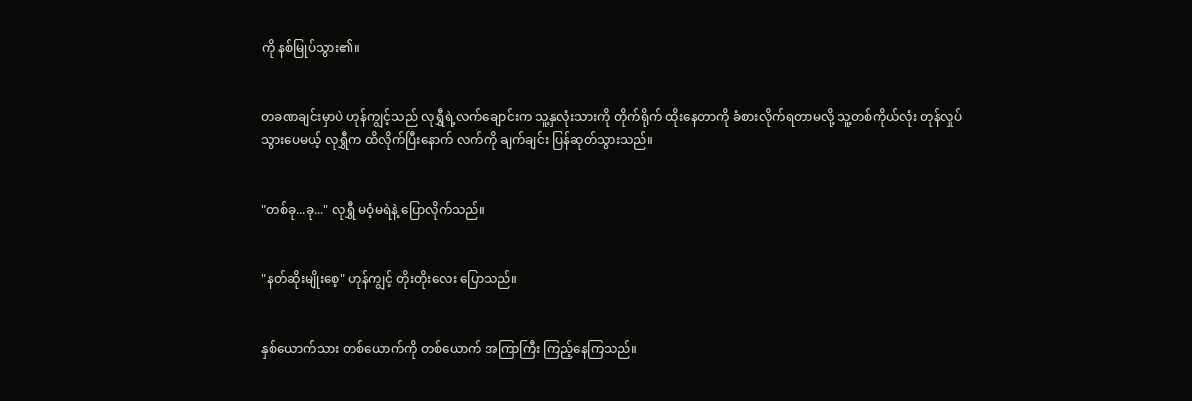ကို နစ်မြုပ်သွား၏။


တခဏချင်းမှာပဲ ဟုန်ကျွင့်သည် လုရွှီရဲ့လက်ချောင်းက သူ့နှလုံးသားကို တိုက်ရိုက် ထိုးနေတာကို ခံစားလိုက်ရတာမလို့ သူ့တစ်ကိုယ်လုံး တုန်လှုပ်သွားပေမယ့် လုရွှီက ထိလိုက်ပြီးနောက် လက်ကို ချက်ချင်း ပြန်ဆုတ်သွားသည်။


"တစ်ခု...ခု..." လုရွှီ မဝံ့မရဲနဲ့ ပြောလိုက်သည်။


"နတ်ဆိုးမျိုးစေ့" ဟုန်ကျွင့် တိုးတိုးလေး ပြောသည်။


နှစ်ယောက်သား တစ်ယောက်ကို တစ်ယောက် အကြာကြီး ကြည့်နေကြသည်။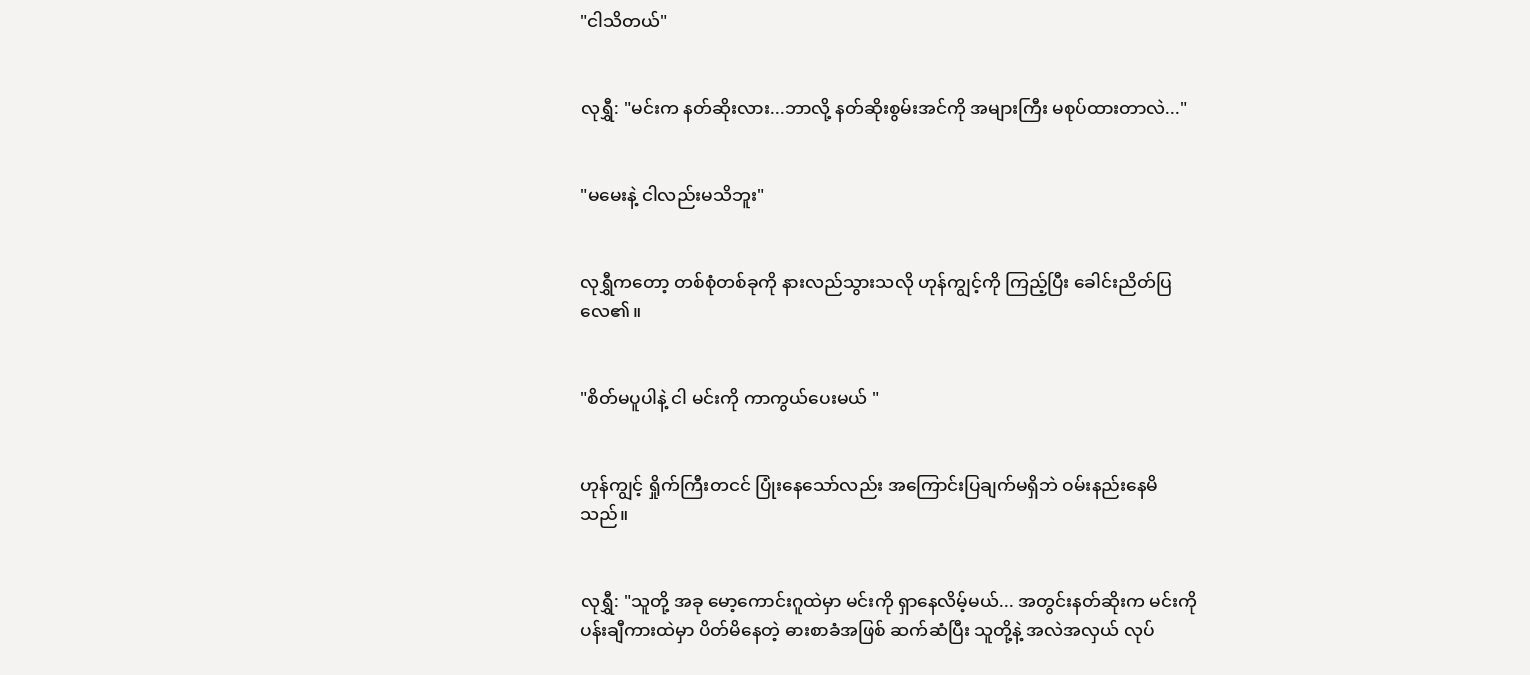"ငါသိတယ်"


လုရွှီ: "မင်းက နတ်ဆိုးလား...ဘာလို့ နတ်ဆိုးစွမ်းအင်ကို အများကြီး မစုပ်ထားတာလဲ..."


"မမေးနဲ့ ငါလည်းမသိဘူး"


လုရွှီကတော့ တစ်စုံတစ်ခုကို နားလည်သွားသလို ဟုန်ကျွင့်ကို ကြည့်ပြီး ခေါင်းညိတ်ပြလေ၏။


"စိတ်မပူပါနဲ့ ငါ မင်းကို ကာကွယ်ပေးမယ် "


ဟုန်ကျွင့် ရှိုက်ကြီးတငင် ပြုံးနေသော်လည်း အကြောင်းပြချက်မရှိဘဲ ဝမ်းနည်းနေမိသည်။


လုရွှီ: "သူတို့ အခု မော့ကောင်းဂူထဲမှာ မင်းကို ရှာနေလိမ့်မယ်... အတွင်းနတ်ဆိုးက မင်းကို ပန်းချီကားထဲမှာ ပိတ်မိနေတဲ့ ဓားစာခံအဖြစ် ဆက်ဆံပြီး သူတို့နဲ့ အလဲအလှယ် လုပ်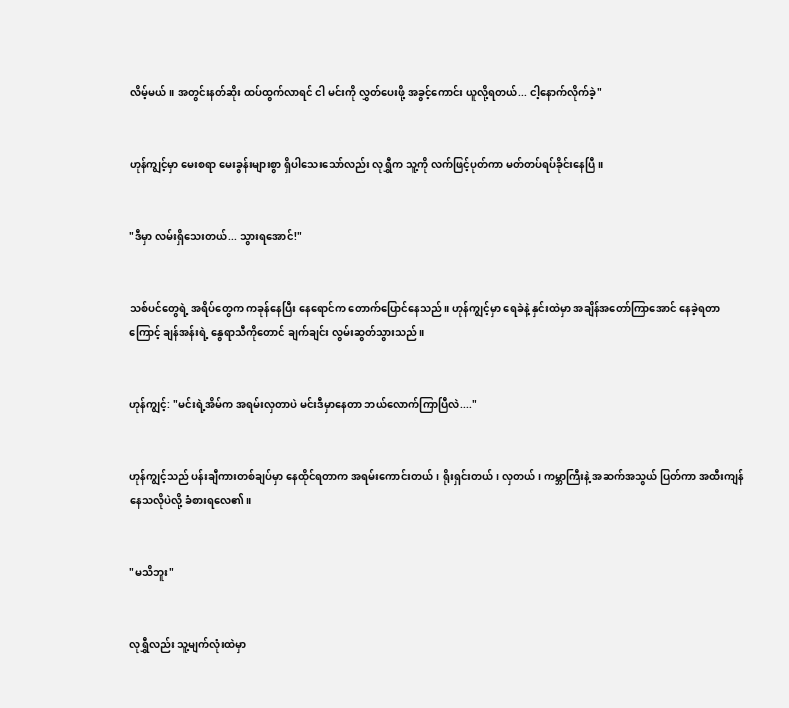လိမ့်မယ်။ အတွင်းနတ်ဆိုး ထပ်ထွက်လာရင် ငါ မင်းကို လွှတ်ပေးဖို့ အခွင့်ကောင်း ယူလို့ရတယ်... ငါ့နောက်လိုက်ခဲ့"


ဟုန်ကျွင့်မှာ မေးစရာ မေးခွန်းများစွာ ရှိပါသေးသော်လည်း လုရွှီက သူ့ကို လက်ဖြင့်ပုတ်ကာ မတ်တပ်ရပ်ခိုင်းနေပြီ။


"ဒီမှာ လမ်းရှိသေးတယ်... သွားရအောင်!"


သစ်ပင်တွေရဲ့ အရိပ်တွေက ကခုန်နေပြီး နေရောင်က တောက်ပြောင်နေသည်။ ဟုန်ကျွင့်မှာ ရေခဲနဲ့ နှင်းထဲမှာ အချိန်အတော်ကြာအောင် နေခဲ့ရတာကြောင့် ချန်အန်းရဲ့ နွေရာသီကိုတောင် ချက်ချင်း လွမ်းဆွတ်သွားသည်။


ဟုန်ကျွင့်: "မင်းရဲ့အိမ်က အရမ်းလှတာပဲ မင်းဒီမှာနေတာ ဘယ်လောက်ကြာပြီလဲ...."


ဟုန်ကျွင့်သည် ပန်းချီကားတစ်ချပ်မှာ နေထိုင်ရတာက အရမ်းကောင်းတယ်၊ ရိုးရှင်းတယ်၊ လှတယ်၊ ကမ္ဘာကြီးနဲ့ အဆက်အသွယ် ပြတ်ကာ အထီးကျန်နေသလိုပဲလို့ ခံစားရလေ၏။


"မသိဘူး"


လုရွှီလည်း သူ့မျက်လုံးထဲမှာ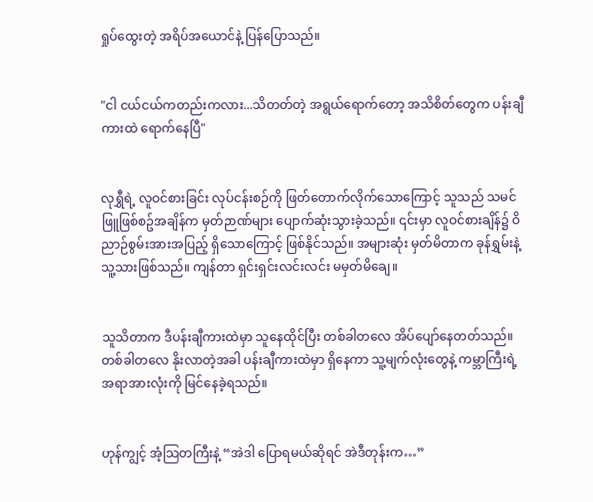ရှုပ်ထွေးတဲ့ အရိပ်အယောင်နဲ့ ပြန်ပြောသည်။


"ငါ ငယ်ငယ်ကတည်းကလား...သိတတ်တဲ့ အရွယ်ရောက်တော့ အသိစိတ်တွေက ပန်းချီကားထဲ ရောက်နေပြီ"


လုရွှီရဲ့ လူဝင်စားခြင်း လုပ်ငန်းစဉ်ကို ဖြတ်တောက်လိုက်သောကြောင့် သူသည် သမင်ဖြူဖြစ်စဥ်အချိန်က မှတ်ဉာဏ်များ ပျောက်ဆုံးသွားခဲ့သည်။ ၎င်းမှာ လူဝင်စားချိန်၌ ဝိညာဉ်စွမ်းအားအပြည့် ရှိသောကြောင့် ဖြစ်နိုင်သည်။ အများဆုံး မှတ်မိတာက ခုန်ရွှမ်းနဲ့ သူ့သားဖြစ်သည်။ ကျန်တာ ရှင်းရှင်းလင်းလင်း မမှတ်မိချေ။


သူသိတာက ဒီပန်းချီကားထဲမှာ သူနေထိုင်ပြီး တစ်ခါတလေ အိပ်ပျော်နေတတ်သည်။ တစ်ခါတလေ နိုးလာတဲ့အခါ ပန်းချီကားထဲမှာ ရှိနေကာ သူ့မျက်လုံးတွေနဲ့ ကမ္ဘာကြီးရဲ့ အရာအားလုံးကို မြင်နေခဲ့ရသည်။


ဟုန်ကျွင့် အံ့သြတကြီးနဲ့ “အဲဒါ ပြောရမယ်ဆိုရင် အဲဒီတုန်းက…”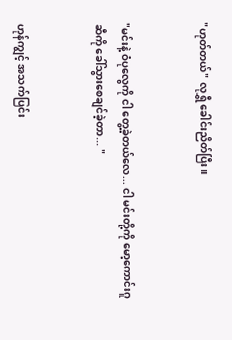"ဟုတ်တယ်" လုရွှီ ခေါင်းညိတ်ပြီး။


"မင်းနဲ့ ဝံပုလွေကို ငါ တွေ့ခဲ့တယ်လေ... ငါ မင်းတို့ကို မော့ကောင်းဂူဆီကို ခေါ်သွားစေချင်ခဲ့တာ... "


ဟုန်ကျွင့် အသက်ပြင်း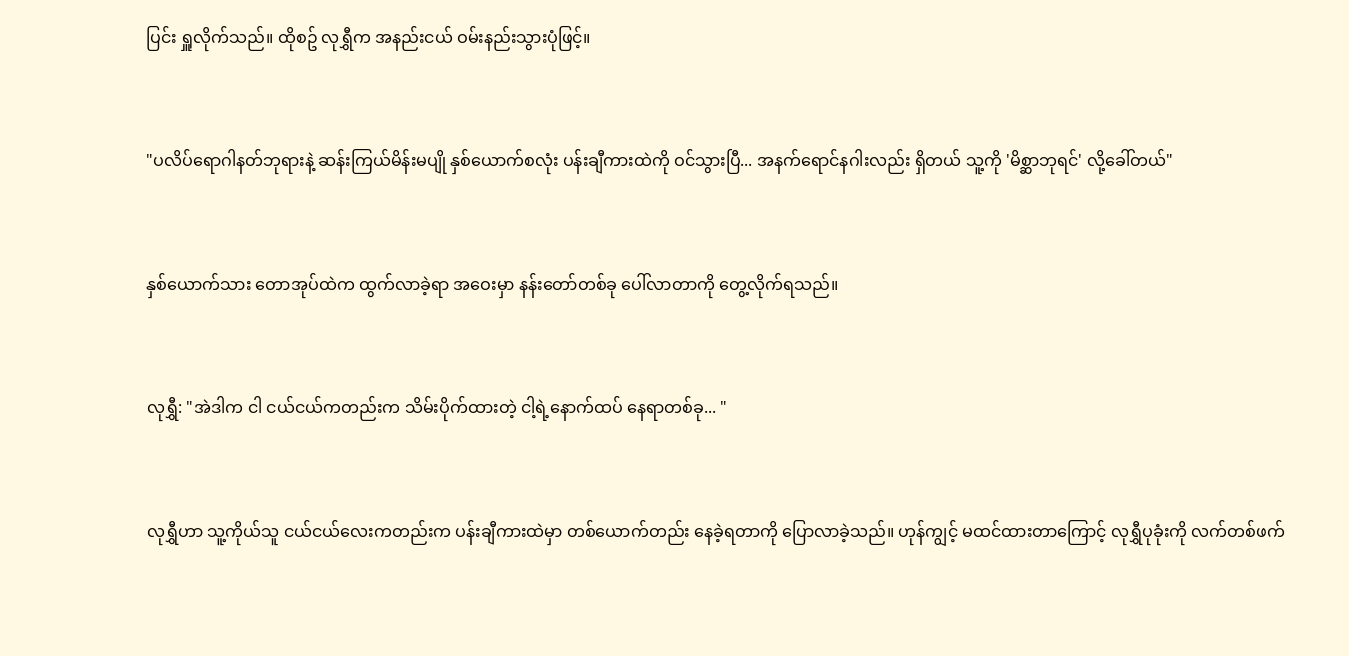ပြင်း ရှူလိုက်သည်။ ထိုစဥ် လုရွှီက အနည်းငယ် ဝမ်းနည်းသွားပုံဖြင့်။


"ပလိပ်ရောဂါနတ်ဘုရားနဲ့ ဆန်းကြယ်မိန်းမပျို နှစ်ယောက်စလုံး ပန်းချီကားထဲကို ဝင်သွားပြီ... အနက်ရောင်နဂါးလည်း ရှိတယ် သူ့ကို 'မိစ္ဆာဘုရင်' လို့ခေါ်တယ်"


နှစ်ယောက်သား တောအုပ်ထဲက ထွက်လာခဲ့ရာ အဝေးမှာ နန်းတော်တစ်ခု ပေါ်လာတာကို တွေ့လိုက်ရသည်။


လုရွှီ: "အဲဒါက ငါ ငယ်ငယ်ကတည်းက သိမ်းပိုက်ထားတဲ့ ငါ့ရဲ့နောက်ထပ် နေရာတစ်ခု... "


လုရွှီဟာ သူ့ကိုယ်သူ ငယ်ငယ်လေးကတည်းက ပန်းချီကားထဲမှာ တစ်ယောက်တည်း နေခဲ့ရတာကို ပြောလာခဲ့သည်။ ဟုန်ကျွင့် မထင်ထားတာကြောင့် လုရွှီပုခုံးကို လက်တစ်ဖက်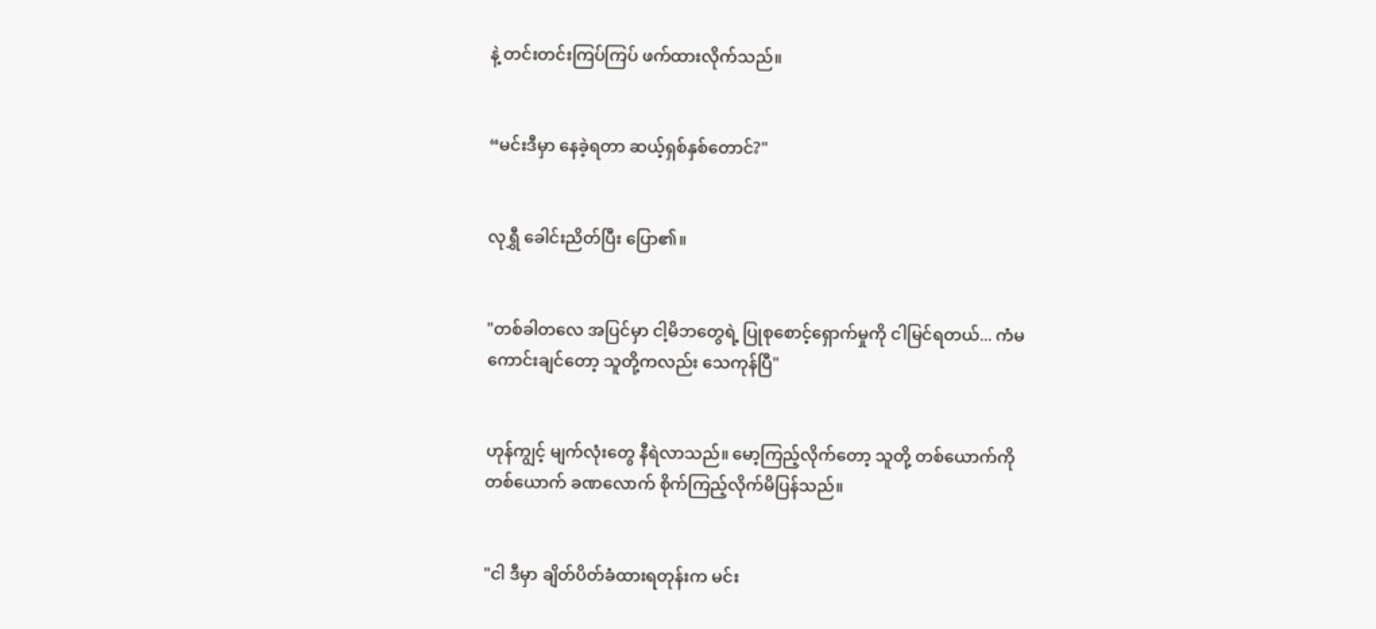နဲ့ တင်းတင်းကြပ်ကြပ် ဖက်ထားလိုက်သည်။


“မင်းဒီမှာ နေခဲ့ရတာ ဆယ့်ရှစ်နှစ်တောင်?"


လုရွှီ ခေါင်းညိတ်ပြီး ပြော၏။


"တစ်ခါတလေ အပြင်မှာ ငါ့မိဘတွေရဲ့ ပြုစုစောင့်ရှောက်မှုကို ငါမြင်ရတယ်... ကံမကောင်းချင်တော့ သူတို့ကလည်း သေကုန်ပြီ"


ဟုန်ကျွင့် မျက်လုံးတွေ နီရဲလာသည်။ မော့ကြည့်လိုက်တော့ သူတို့ တစ်ယောက်ကို တစ်ယောက် ခဏလောက် စိုက်ကြည့်လိုက်မိပြန်သည်။


"ငါ ဒီမှာ ချိတ်ပိတ်ခံထားရတုန်းက မင်း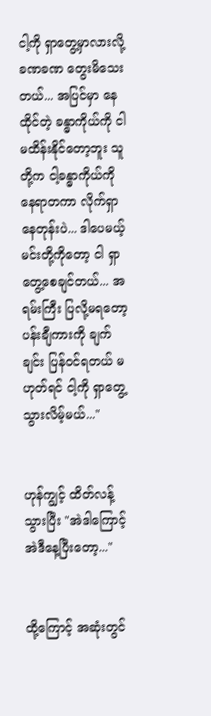ငါ့ကို ရှာတွေ့မှာလားလို့ ခဏခဏ တွေးမိသေးတယ်... အပြင်မှာ နေထိုင်တဲ့ ခန္ဓာကိုယ်ကို ငါ မထိန်းနိုင်တော့ဘူး သူတို့က ငါ့ခန္ဓာကိုယ်ကို နေရာတကာ လိုက်ရှာနေတုန်းပဲ... ဒါပေမယ့် မင်းတို့ကိုတော့ ငါ ရှာတွေ့စေချင်တယ်... အရမ်းကြီး ပြလို့မရတော့ ပန်းချီကားကို ချက်ချင်း ပြန်ဝင်ရတယ် မဟုတ်ရင် ငါ့ကို ရှာတွေ့သွားလိမ့်မယ်..."


ဟုန်ကျွင့် ထိတ်လန့်သွားပြီး "အဲဒါကြောင့် အဲဒီနေ့ပြီးတော့..."


ထို့ကြောင့် အဆုံးတွင်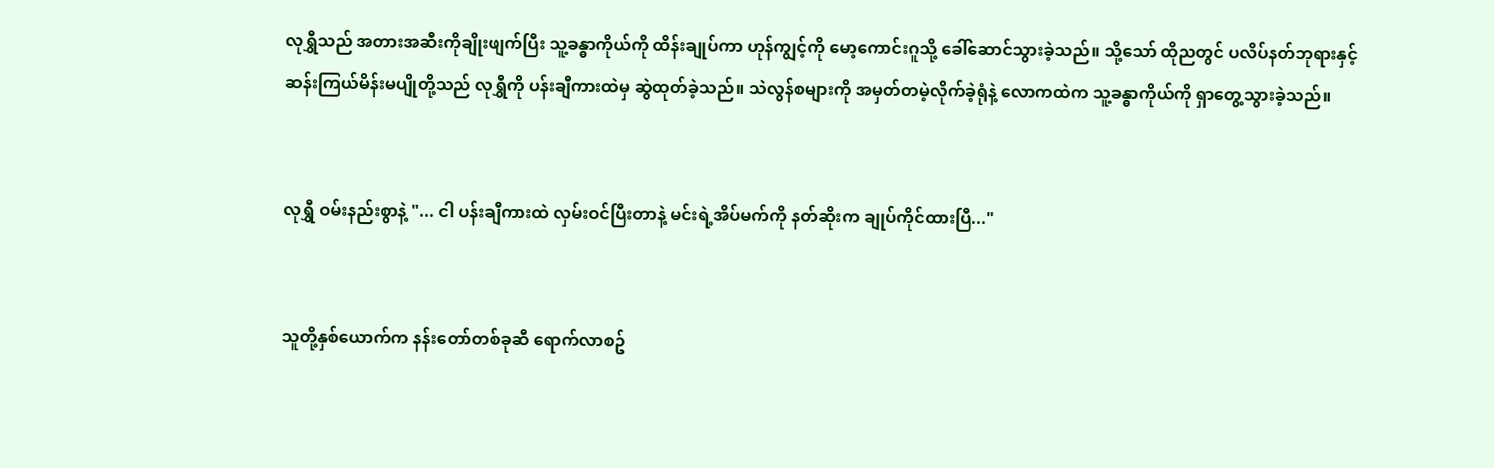လုရွှီသည် အတားအဆီးကိုချိုးဖျက်ပြီး သူ့ခန္ဓာကိုယ်ကို ထိန်းချုပ်ကာ ဟုန်ကျွင့်ကို မော့ကောင်းဂူသို့ ခေါ်ဆောင်သွားခဲ့သည်။ သို့သော် ထိုညတွင် ပလိပ်နတ်ဘုရားနှင့် ဆန်းကြယ်မိန်းမပျိုတို့သည် လုရွှီကို ပန်းချီကားထဲမှ ဆွဲထုတ်ခဲ့သည်။ သဲလွန်စများကို အမှတ်တမဲ့လိုက်ခဲ့ရုံနဲ့ လောကထဲက သူ့ခန္ဓာကိုယ်ကို ရှာတွေ့သွားခဲ့သည်။


လုရွှီ ဝမ်းနည်းစွာနဲ့ "... ငါ ပန်းချီကားထဲ လှမ်းဝင်ပြီးတာနဲ့ မင်းရဲ့အိပ်မက်ကို နတ်ဆိုးက ချုပ်ကိုင်ထားပြီ..."


သူတို့နှစ်ယောက်က နန်းတော်တစ်ခုဆီ ရောက်လာစဥ်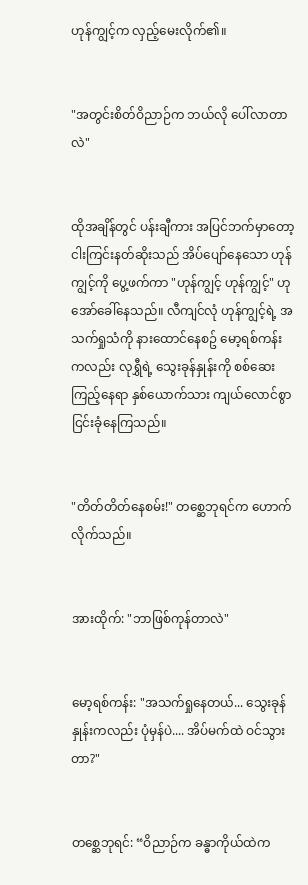ဟုန်ကျွင့်က လှည့်မေးလိုက်၏။


"အတွင်းစိတ်ဝိညာဉ်က ဘယ်လို ပေါ်လာတာလဲ"


ထိုအချိန်တွင် ပန်းချီကား အပြင်ဘက်မှာတော့ ငါးကြင်းနတ်ဆိုးသည် အိပ်ပျော်နေသော ဟုန်ကျွင့်ကို ပွေ့ဖက်ကာ "ဟုန်ကျွင့် ဟုန်ကျွင့်" ဟု အော်ခေါ်နေသည်။ လီကျင်လုံ ဟုန်ကျွင့်ရဲ့ အသက်ရှုသံကို နားထောင်နေစဥ် မော့ရစ်ကန်းကလည်း လုရွှီရဲ့ သွေးခုန်နှုန်းကို စစ်ဆေးကြည့်နေရာ နှစ်ယောက်သား ကျယ်လောင်စွာ ငြင်းခုံနေကြသည်။


"တိတ်တိတ်နေစမ်း!" တစ္ဆေဘုရင်က ဟောက်လိုက်သည်။


အားထိုက်: "ဘာဖြစ်ကုန်တာလဲ"


မော့ရစ်ကန်း: "အသက်ရှုနေတယ်... သွေးခုန်နှုန်းကလည်း ပုံမှန်ပဲ.... အိပ်မက်ထဲ ဝင်သွားတာ?"


တစ္ဆေဘုရင်: “ဝိညာဉ်က ခန္ဓာကိုယ်ထဲက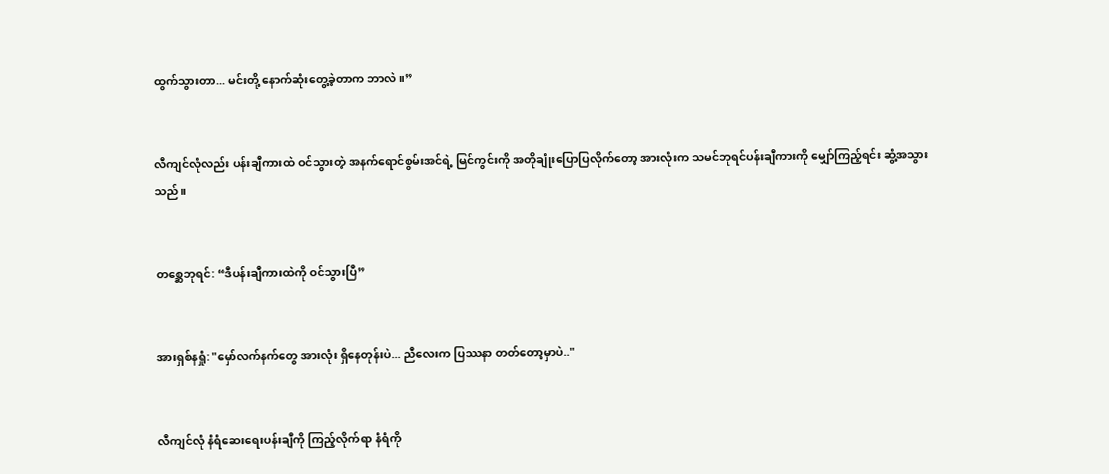ထွက်သွားတာ... မင်းတို့ နောက်ဆုံးတွေ့ခဲ့တာက ဘာလဲ။”


လီကျင်လုံလည်း ပန်းချီကားထဲ ဝင်သွားတဲ့ အနက်ရောင်စွမ်းအင်ရဲ့ မြင်ကွင်းကို အတိုချုံးပြောပြလိုက်တော့ အားလုံးက သမင်ဘုရင်ပန်းချီကားကို မျှော်ကြည့်ရင်း ဆွံ့အသွားသည်။


တစ္ဆေဘုရင်: “ဒီပန်းချီကားထဲကို ဝင်သွားပြီ”


အားရှစ်နရှုံ: "မှော်လက်နက်တွေ အားလုံး ရှိနေတုန်းပဲ... ညီလေးက ပြဿနာ တတ်တော့မှာပဲ.."


လီကျင်လုံ နံရံဆေးရေးပန်းချီကို ကြည့်လိုက်ရာ နံရံကို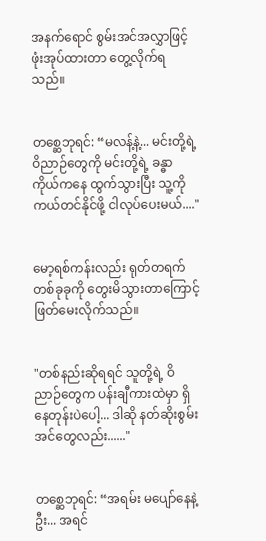အနက်ရောင် စွမ်းအင်အလွှာဖြင့် ဖုံးအုပ်ထားတာ တွေ့လိုက်ရသည်။


တစ္ဆေဘုရင်: “မလန့်နဲ့... မင်းတို့ရဲ့ ဝိညာဉ်တွေကို မင်းတို့ရဲ့ ခန္ဓာကိုယ်ကနေ ထွက်သွားပြီး သူ့ကို ကယ်တင်နိုင်ဖို့ ငါလုပ်ပေးမယ်...."


မော့ရစ်ကန်းလည်း ရုတ်တရက် တစ်ခုခုကို တွေးမိသွားတာကြောင့် ဖြတ်မေးလိုက်သည်။


"တစ်နည်းဆိုရရင် သူတို့ရဲ့ ဝိညာဉ်တွေက ပန်းချီကားထဲမှာ ရှိနေတုန်းပဲပေါ့... ဒါဆို နတ်ဆိုးစွမ်းအင်တွေလည်း......"


တစ္ဆေဘုရင်: “အရမ်း မပျော်နေနဲ့ဦး... အရင်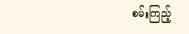စမ်းကြည့်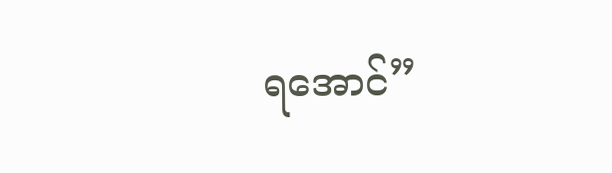ရအောင်”